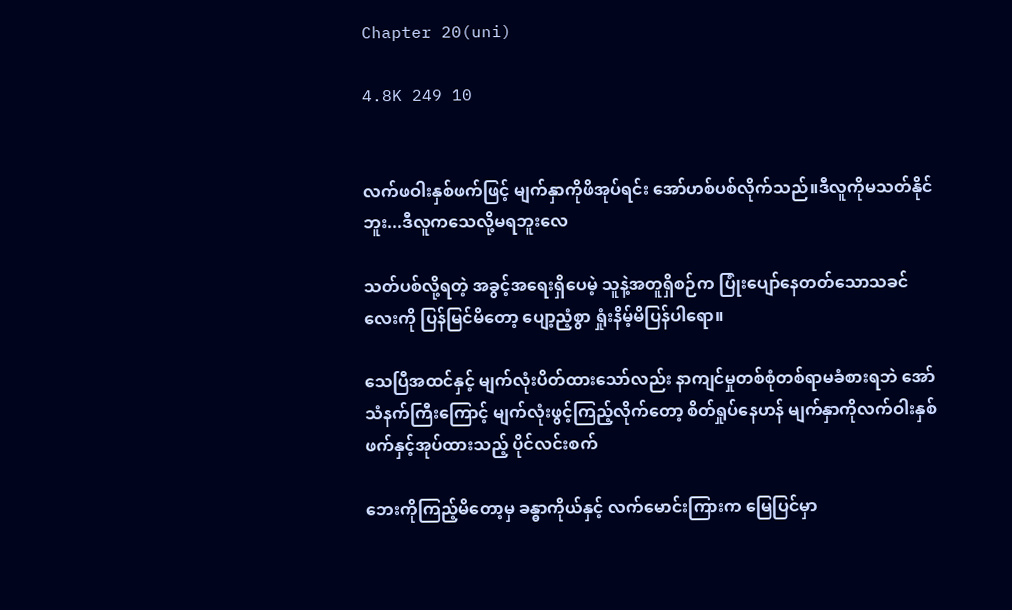Chapter 20(uni)

4.8K 249 10


လက်ဖဝါးနှစ်ဖက်ဖြင့် မျက်နှာကိုဖိအုပ်ရင်း အော်ဟစ်ပစ်လိုက်သည်။ဒီလူကိုမသတ်နိုင်ဘူး...ဒီလူကသေလို့မရဘူးလေ

သတ်ပစ်လို့ရတဲ့ အခွင့်အရေးရှိပေမဲ့ သူနဲ့အတူရှိစဉ်က ပြုံးပျော်နေတတ်သောသခင်လေးကို ပြန်မြင်မိတော့ ပျော့ညံ့စွာ ရှုံးနိမ့်မိပြန်ပါရော။

သေပြီအထင်နှင့် မျက်လုံးပိတ်ထားသော်လည်း နာကျင်မှုတစ်စုံတစ်ရာမခံစားရဘဲ အော်သံနက်ကြီးကြောင့် မျက်လုံးဖွင့်ကြည့်လိုက်တော့ စိတ်ရှုပ်နေဟန် မျက်နှာကိုလက်ဝါးနှစ်ဖက်နှင့်အုပ်ထားသည့် ပိုင်လင်းစက်

ဘေးကိုကြည့်မိတော့မှ ခန္ဓာကိုယ်နှင့် လက်မောင်းကြားက မြေပြင်မှာ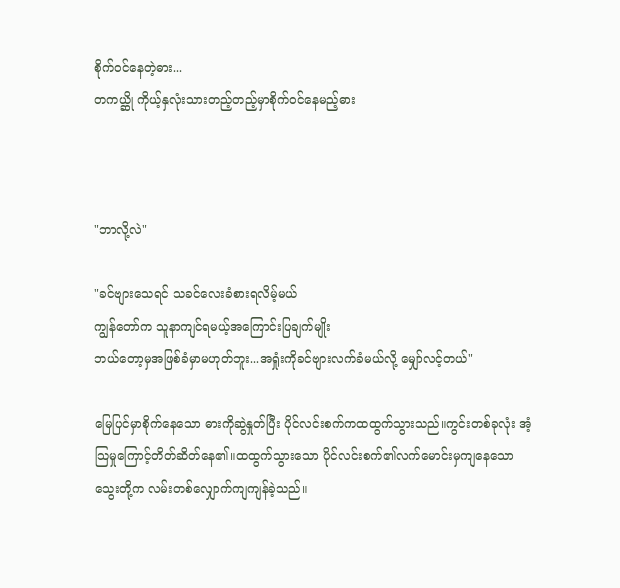စိုက်ဝင်နေတဲ့ဓား...
တကယ္ဆို ကိုယ့်နှလုံးသားတည့်တည့်မှာစိုက်ဝင်နေမည့်ဓား



"ဘာလို့လဲ"

"ခင်ဗျားသေရင် သခင်လေးခံစားရလိမ့်မယ်
ကျွန်တော်က သူနာကျင်ရမယ့်အကြောင်းပြချက်မျိုး
ဘယ်တော့မှအဖြစ်ခံမှာမဟုတ်ဘူး...အရှုံးကိုခင်ဗျားလက်ခံမယ်လို့ မျှော်လင့်တယ်"

မြေပြင်မှာစိုက်နေသော ဓားကိုဆွဲနှုတ်ပြီး ပိုင်လင်းစက်ကထထွက်သွားသည်။ကွင်းတစ်ခုလုံး အံ့သြမှုကြောင့်တိတ်ဆိတ်နေ၏။ထထွက်သွားသော ပိုင်လင်းစက်၏လက်မောင်းမှကျနေသော သွေးတို့က လမ်းတစ်လျှောက်ကျကျန်ခဲ့သည်။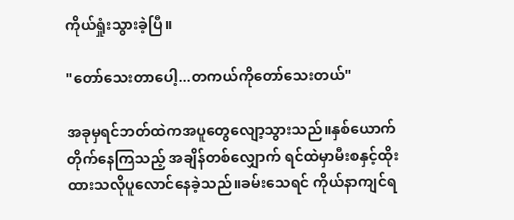ကိုယ်ရှုံးသွားခဲ့ပြီ။

"တော်သေးတာပေါ့...တကယ်ကိုတော်သေးတယ်"

အခုမှရင်ဘတ်ထဲကအပူတွေလျော့သွားသည်။နှစ်ယောက်တိုက်နေကြသည့် အချိန်တစ်လျှောက် ရင်ထဲမှာမီးစနှင့်ထိုးထားသလိုပူလောင်နေခဲ့သည်။ခမ်းသေရင် ကိုယ်နာကျင်ရ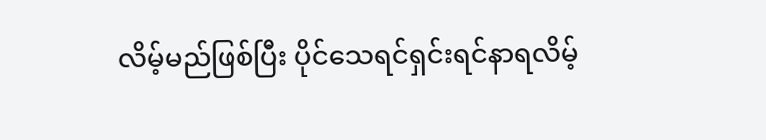လိမ့်မည်ဖြစ်ပြီး ပိုင်သေရင်ရှင်းရင်နာရလိမ့်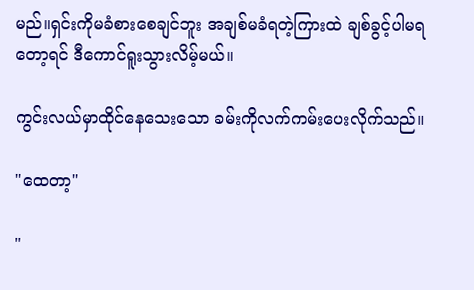မည်။ရှင်းကိုမခံစားစေချင်ဘူး အချစ်မခံရတဲ့ကြားထဲ ချစ်ခွင့်ပါမရတော့ရင် ဒီကောင်ရူးသွားလိမ့်မယ်။

ကွင်းလယ်မှာထိုင်နေသေးသော ခမ်းကိုလက်ကမ်းပေးလိုက်သည်။

"ထေတာ့"

"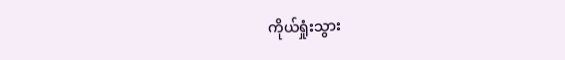ကိုယ်ရှုံးသွား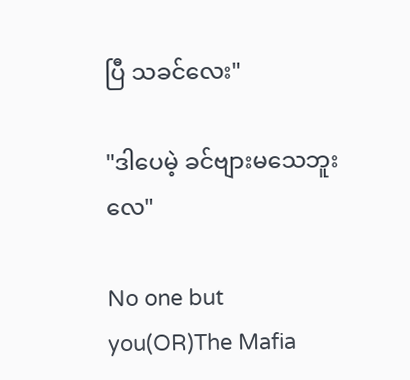ပြီ သခင်လေး"

"ဒါပေမဲ့ ခင်ဗျားမသေဘူးလေ"

No one but you(OR)The Mafia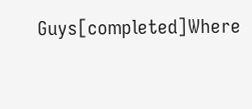Guys[completed]Where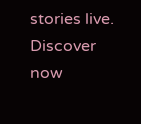stories live. Discover now